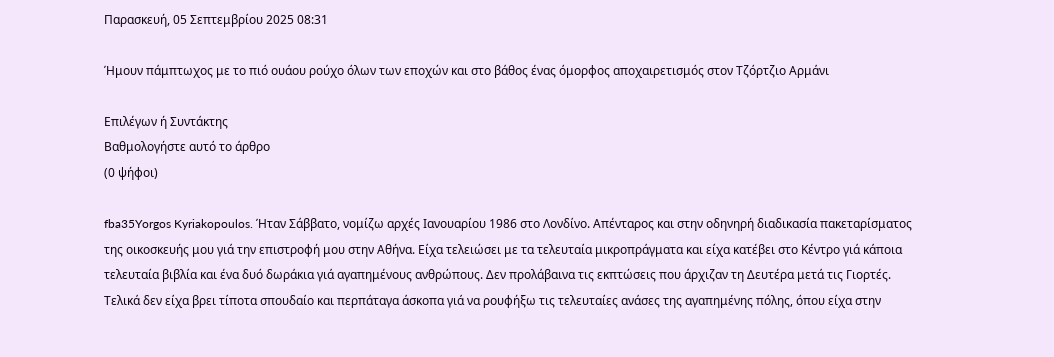Παρασκευή, 05 Σεπτεμβρίου 2025 08:31

Ήμουν πάμπτωχος με το πιό ουάου ρούχο όλων των εποχών και στο βάθος ένας όμορφος αποχαιρετισμός στον Τζόρτζιο Αρμάνι

Επιλέγων ή Συντάκτης
Βαθμολογήστε αυτό το άρθρο
(0 ψήφοι)

fba35Yorgos Kyriakopoulos. Ήταν Σάββατο, νομίζω αρχές Ιανουαρίου 1986 στο Λονδίνο. Απένταρος και στην οδηνηρή διαδικασία πακεταρίσματος της οικοσκευής μου γιά την επιστροφή μου στην Αθήνα. Είχα τελειώσει με τα τελευταία μικροπράγματα και είχα κατέβει στο Κέντρο γιά κάποια τελευταία βιβλία και ένα δυό δωράκια γιά αγαπημένους ανθρώπους. Δεν προλάβαινα τις εκπτώσεις που άρχιζαν τη Δευτέρα μετά τις Γιορτές. Τελικά δεν είχα βρει τίποτα σπουδαίο και περπάταγα άσκοπα γιά να ρουφήξω τις τελευταίες ανάσες της αγαπημένης πόλης, όπου είχα στην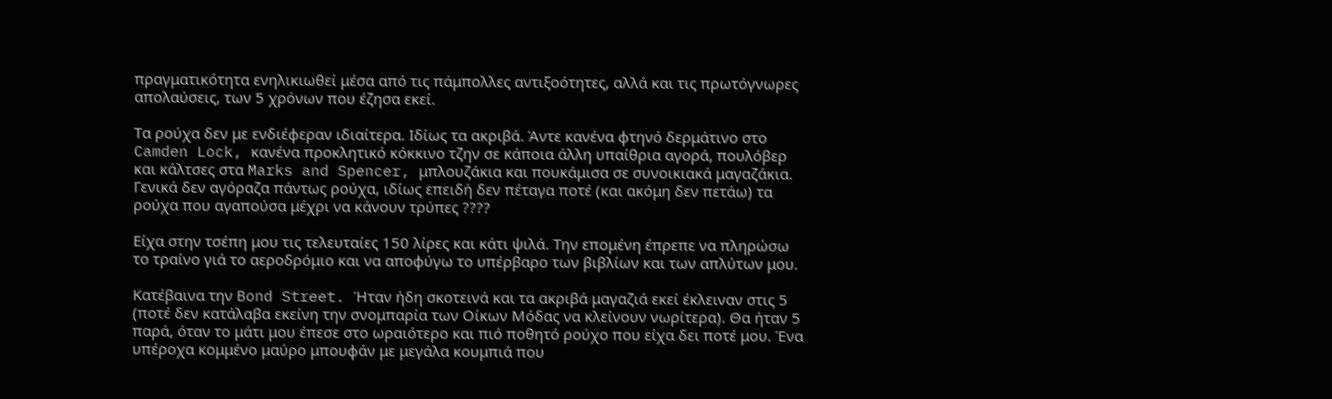πραγματικότητα ενηλικιωθεί μέσα από τις πάμπολλες αντιξοότητες, αλλά και τις πρωτόγνωρες απολαύσεις, των 5 χρόνων που έζησα εκεί.

Τα ρούχα δεν με ενδιέφεραν ιδιαίτερα. Ιδίως τα ακριβά. Άντε κανένα φτηνό δερμάτινο στο Camden Lock, κανένα προκλητικό κόκκινο τζην σε κάποια άλλη υπαίθρια αγορά, πουλόβερ και κάλτσες στα Marks and Spencer, μπλουζάκια και πουκάμισα σε συνοικιακά μαγαζάκια. Γενικά δεν αγόραζα πάντως ρούχα, ιδίως επειδή δεν πέταγα ποτέ (και ακόμη δεν πετάω) τα ρούχα που αγαπούσα μέχρι να κάνουν τρύπες ????

Είχα στην τσέπη μου τις τελευταίες 150 λίρες και κάτι ψιλά. Την επομένη έπρεπε να πληρώσω το τραίνο γιά το αεροδρόμιο και να αποφύγω το υπέρβαρο των βιβλίων και των απλύτων μου.

Κατέβαινα την Bond Street. Ήταν ήδη σκοτεινά και τα ακριβά μαγαζιά εκεί έκλειναν στις 5 (ποτέ δεν κατάλαβα εκείνη την σνομπαρία των Οίκων Μόδας να κλείνουν νωρίτερα). Θα ήταν 5 παρά, όταν το μάτι μου έπεσε στο ωραιότερο και πιό ποθητό ρούχο που είχα δει ποτέ μου. Ένα υπέροχα κομμένο μαύρο μπουφάν με μεγάλα κουμπιά που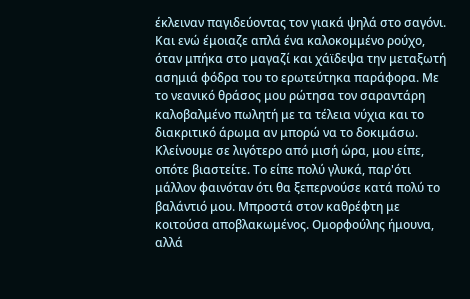έκλειναν παγιδεύοντας τον γιακά ψηλά στο σαγόνι. Και ενώ έμοιαζε απλά ένα καλοκομμένο ρούχο, όταν μπήκα στο μαγαζί και χάϊδεψα την μεταξωτή ασημιά φόδρα του το ερωτεύτηκα παράφορα. Με το νεανικό θράσος μου ρώτησα τον σαραντάρη καλοβαλμένο πωλητή με τα τέλεια νύχια και το διακριτικό άρωμα αν μπορώ να το δοκιμάσω. Κλείνουμε σε λιγότερο από μισή ώρα, μου είπε, οπότε βιαστείτε. Το είπε πολύ γλυκά, παρ'ότι μάλλον φαινόταν ότι θα ξεπερνούσε κατά πολύ το βαλάντιό μου. Μπροστά στον καθρέφτη με κοιτούσα αποβλακωμένος. Ομορφούλης ήμουνα, αλλά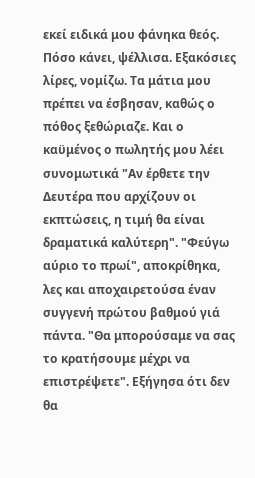εκεί ειδικά μου φάνηκα θεός. Πόσο κάνει, ψέλλισα. Εξακόσιες λίρες, νομίζω. Τα μάτια μου πρέπει να έσβησαν, καθώς ο πόθος ξεθώριαζε. Και ο καϋμένος ο πωλητής μου λέει συνομωτικά "Αν έρθετε την Δευτέρα που αρχίζουν οι εκπτώσεις, η τιμή θα είναι δραματικά καλύτερη". "Φεύγω αύριο το πρωί", αποκρίθηκα, λες και αποχαιρετούσα έναν συγγενή πρώτου βαθμού γιά πάντα. "Θα μπορούσαμε να σας το κρατήσουμε μέχρι να επιστρέψετε". Εξήγησα ότι δεν θα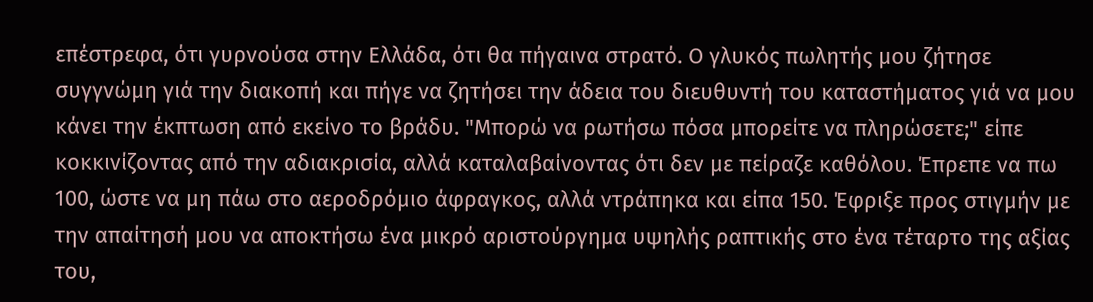επέστρεφα, ότι γυρνούσα στην Ελλάδα, ότι θα πήγαινα στρατό. Ο γλυκός πωλητής μου ζήτησε συγγνώμη γιά την διακοπή και πήγε να ζητήσει την άδεια του διευθυντή του καταστήματος γιά να μου κάνει την έκπτωση από εκείνο το βράδυ. "Μπορώ να ρωτήσω πόσα μπορείτε να πληρώσετε;" είπε κοκκινίζοντας από την αδιακρισία, αλλά καταλαβαίνοντας ότι δεν με πείραζε καθόλου. Έπρεπε να πω 100, ώστε να μη πάω στο αεροδρόμιο άφραγκος, αλλά ντράπηκα και είπα 150. Έφριξε προς στιγμήν με την απαίτησή μου να αποκτήσω ένα μικρό αριστούργημα υψηλής ραπτικής στο ένα τέταρτο της αξίας του,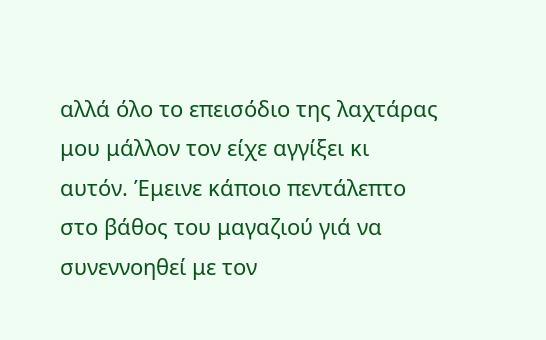αλλά όλο το επεισόδιο της λαχτάρας μου μάλλον τον είχε αγγίξει κι αυτόν. Έμεινε κάποιο πεντάλεπτο στο βάθος του μαγαζιού γιά να συνεννοηθεί με τον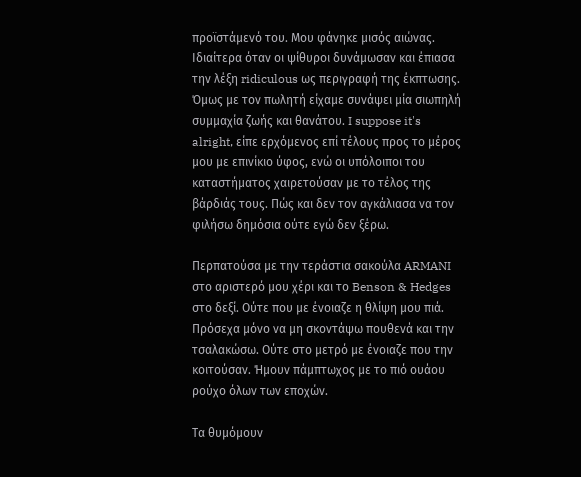προϊστάμενό του. Μου φάνηκε μισός αιώνας. Ιδιαίτερα όταν οι ψίθυροι δυνάμωσαν και έπιασα την λέξη ridiculous ως περιγραφή της έκπτωσης. Όμως με τον πωλητή είχαμε συνάψει μία σιωπηλή συμμαχία ζωής και θανάτου. I suppose it's alright, είπε ερχόμενος επί τέλους προς το μέρος μου με επινίκιο ύφος, ενώ οι υπόλοιποι του καταστήματος χαιρετούσαν με το τέλος της βάρδιάς τους. Πώς και δεν τον αγκάλιασα να τον φιλήσω δημόσια ούτε εγώ δεν ξέρω.

Περπατούσα με την τεράστια σακούλα ARMANI στο αριστερό μου χέρι και το Benson & Hedges στο δεξί. Ούτε που με ένοιαζε η θλίψη μου πιά. Πρόσεχα μόνο να μη σκοντάψω πουθενά και την τσαλακώσω. Ούτε στο μετρό με ένοιαζε που την κοιτούσαν. Ήμουν πάμπτωχος με το πιό ουάου ρούχο όλων των εποχών.

Τα θυμόμουν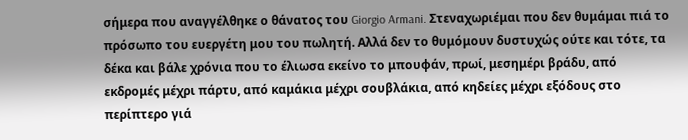σήμερα που αναγγέλθηκε ο θάνατος του Giorgio Armani. Στεναχωριέμαι που δεν θυμάμαι πιά το πρόσωπο του ευεργέτη μου του πωλητή. Αλλά δεν το θυμόμουν δυστυχώς ούτε και τότε, τα δέκα και βάλε χρόνια που το έλιωσα εκείνο το μπουφάν, πρωί, μεσημέρι βράδυ, από εκδρομές μέχρι πάρτυ, από καμάκια μέχρι σουβλάκια, από κηδείες μέχρι εξόδους στο περίπτερο γιά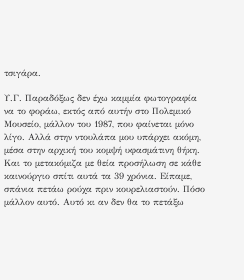τσιγάρα.

Υ.Γ. Παραδόξως δεν έχω καμμία φωτογραφία να το φοράω, εκτός από αυτήν στο Πολεμικό Μουσείο, μάλλον του 1987, που φαίνεται μόνο λίγο. Αλλά στην ντουλάπα μου υπάρχει ακόμη, μέσα στην αρχική του κομψή υφασμάτινη θήκη. Και το μετακόμιζα με θεία προσήλωση σε κάθε καινούργιο σπίτι αυτά τα 39 χρόνια. Είπαμε, σπάνια πετάω ρούχα πριν κουρελιαστούν. Πόσο μάλλον αυτό. Αυτό κι αν δεν θα το πετάξω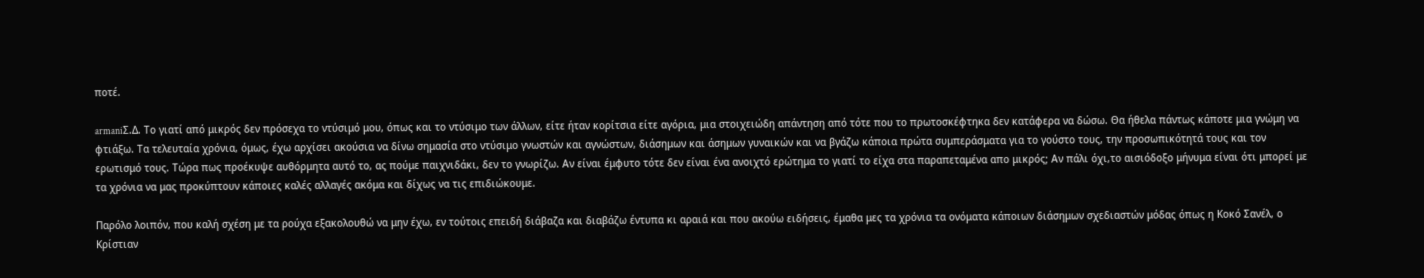ποτέ.

armaniΣ.Δ. Το γιατί από μικρός δεν πρόσεχα το ντύσιμό μου, όπως και το ντύσιμο των άλλων, είτε ήταν κορίτσια είτε αγόρια, μια στοιχειώδη απάντηση από τότε που το πρωτοσκέφτηκα δεν κατάφερα να δώσω. Θα ήθελα πάντως κάποτε μια γνώμη να φτιάξω. Τα τελευταία χρόνια, όμως, έχω αρχίσει ακούσια να δίνω σημασία στο ντύσιμο γνωστών και αγνώστων, διάσημων και άσημων γυναικών και να βγάζω κάποια πρώτα συμπεράσματα για το γούστο τους, την προσωπικότητά τους και τον ερωτισμό τους. Τώρα πως προέκυψε αυθόρμητα αυτό το, ας πούμε παιχνιδάκι, δεν το γνωρίζω. Αν είναι έμφυτο τότε δεν είναι ένα ανοιχτό ερώτημα το γιατί το είχα στα παραπεταμένα απο μικρός; Αν πάλι όχι,το αισιόδοξο μήνυμα είναι ότι μπορεί με τα χρόνια να μας προκύπτουν κάποιες καλές αλλαγές ακόμα και δίχως να τις επιδιώκουμε.

Παρόλο λοιπόν, που καλή σχέση με τα ρούχα εξακολουθώ να μην έχω, εν τούτοις επειδή διάβαζα και διαβάζω έντυπα κι αραιά και που ακούω ειδήσεις, έμαθα μες τα χρόνια τα ονόματα κάποιων διάσημων σχεδιαστών μόδας όπως η Κοκό Σανέλ, ο Κρίστιαν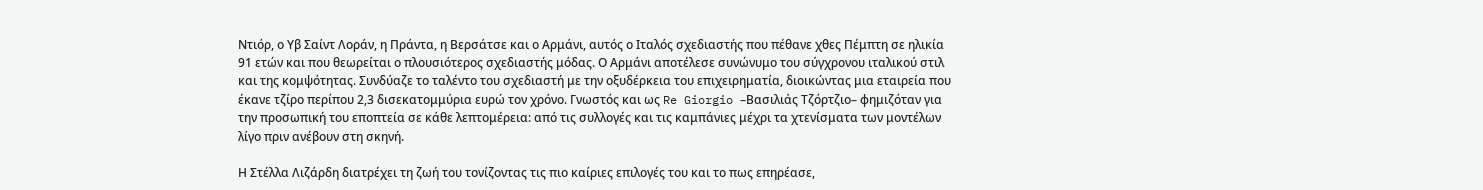Ντιόρ, ο Υβ Σαίντ Λοράν, η Πράντα, η Βερσάτσε και ο Αρμάνι, αυτός ο Ιταλός σχεδιαστής που πέθανε χθες Πέμπτη σε ηλικία 91 ετών και που θεωρείται ο πλουσιότερος σχεδιαστής μόδας. Ο Αρμάνι αποτέλεσε συνώνυμο του σύγχρονου ιταλικού στιλ και της κομψότητας. Συνδύαζε το ταλέντο του σχεδιαστή με την οξυδέρκεια του επιχειρηματία, διοικώντας μια εταιρεία που έκανε τζίρο περίπου 2,3 δισεκατομμύρια ευρώ τον χρόνο. Γνωστός και ως Re Giorgio –Βασιλιάς Τζόρτζιο– φημιζόταν για την προσωπική του εποπτεία σε κάθε λεπτομέρεια: από τις συλλογές και τις καμπάνιες μέχρι τα χτενίσματα των μοντέλων λίγο πριν ανέβουν στη σκηνή.

Η Στέλλα Λιζάρδη διατρέχει τη ζωή του τονίζοντας τις πιο καίριες επιλογές του και το πως επηρέασε,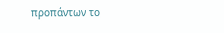προπάντων το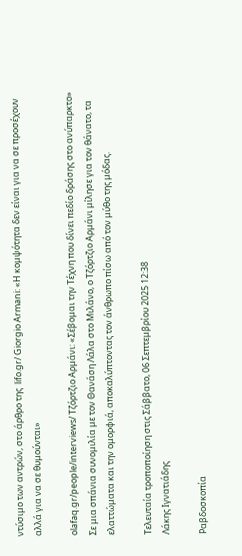ντύσιμο των αντρών, στο άρθρο της  lifo.gr/ Giorgio Armani: «Η κομψότητα δεν είναι για να σε προσέχουν αλλά για να σε θυμούνται»

olafaq.gr/people/interviews/ Τζόρτζιο Αρμάνι: «Σέβομαι την Τέχνη που δίνει πεδίο δράσης στο ανύπαρκτο» Σε μια σπάνια συνομιλία με τον Θανάση Λάλα στο Μιλάνο, ο Τζόρτζιο Αρμάνι μίλησε για τον θάνατο, τα ελαττώματα και την ομορφιά, αποκαλύπτοντας τον άνθρωπο πίσω από τον μύθο της μόδας.

Τελευταία τροποποίηση στις Σάββατο, 06 Σεπτεμβρίου 2025 12:38
Λάκης Ιγνατιάδης

Ραβδοσκοπία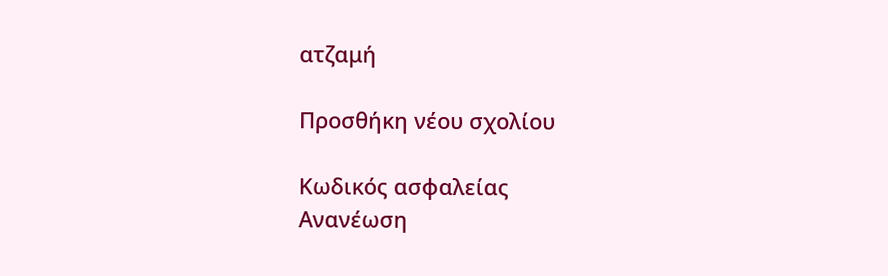ατζαμή

Προσθήκη νέου σχολίου

Κωδικός ασφαλείας
Ανανέωση